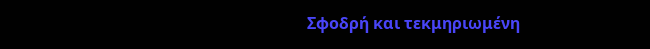Σφοδρή και τεκμηριωμένη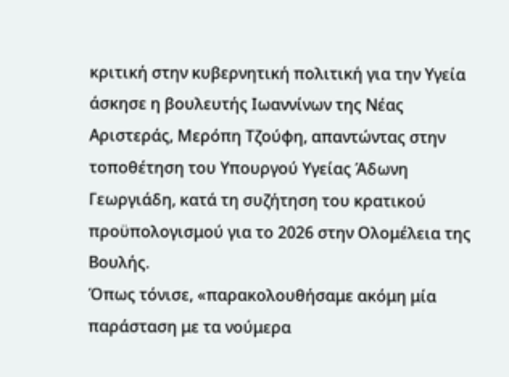κριτική στην κυβερνητική πολιτική για την Υγεία άσκησε η βουλευτής Ιωαννίνων της Νέας Αριστεράς, Μερόπη Τζούφη, απαντώντας στην τοποθέτηση του Υπουργού Υγείας Άδωνη Γεωργιάδη, κατά τη συζήτηση του κρατικού προϋπολογισμού για το 2026 στην Ολομέλεια της Βουλής.
Όπως τόνισε, «παρακολουθήσαμε ακόμη μία παράσταση με τα νούμερα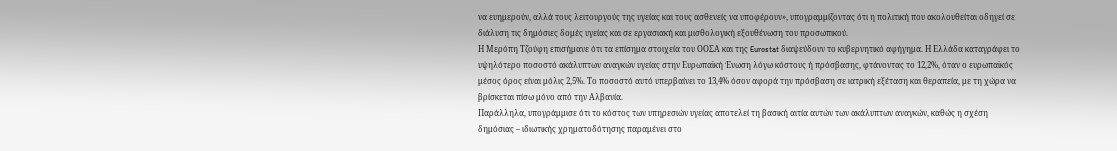να ευημερούν, αλλά τους λειτουργούς της υγείας και τους ασθενείς να υποφέρουν», υπογραμμίζοντας ότι η πολιτική που ακολουθείται οδηγεί σε διάλυση τις δημόσιες δομές υγείας και σε εργασιακή και μισθολογική εξουθένωση του προσωπικού.
Η Μερόπη Τζούφη επισήμανε ότι τα επίσημα στοιχεία του ΟΟΣΑ και της Eurostat διαψεύδουν το κυβερνητικό αφήγημα. Η Ελλάδα καταγράφει το υψηλότερο ποσοστό ακάλυπτων αναγκών υγείας στην Ευρωπαϊκή Ένωση λόγω κόστους ή πρόσβασης, φτάνοντας το 12,2%, όταν ο ευρωπαϊκός μέσος όρος είναι μόλις 2,5%. Το ποσοστό αυτό υπερβαίνει το 13,4% όσον αφορά την πρόσβαση σε ιατρική εξέταση και θεραπεία, με τη χώρα να βρίσκεται πίσω μόνο από την Αλβανία.
Παράλληλα, υπογράμμισε ότι το κόστος των υπηρεσιών υγείας αποτελεί τη βασική αιτία αυτών των ακάλυπτων αναγκών, καθώς η σχέση δημόσιας – ιδιωτικής χρηματοδότησης παραμένει στο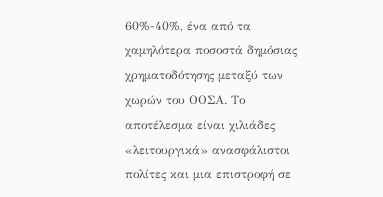60%-40%, ένα από τα χαμηλότερα ποσοστά δημόσιας χρηματοδότησης μεταξύ των χωρών του ΟΟΣΑ. Το αποτέλεσμα είναι χιλιάδες «λειτουργικά» ανασφάλιστοι πολίτες και μια επιστροφή σε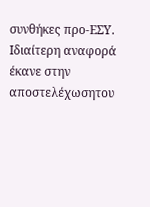συνθήκες προ-ΕΣΥ.
Ιδιαίτερη αναφορά έκανε στην αποστελέχωσητου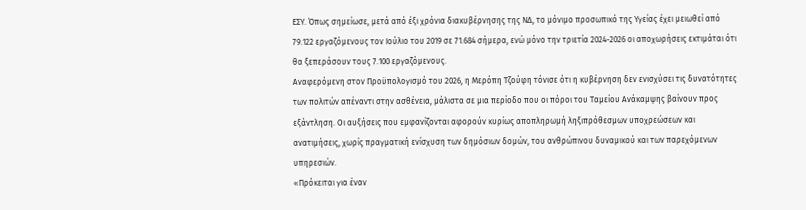ΕΣΥ. Όπως σημείωσε, μετά από έξι χρόνια διακυβέρνησης της ΝΔ, το μόνιμο προσωπικό της Υγείας έχει μειωθεί από 79.122 εργαζόμενους τον Ιούλιο του 2019 σε 71.684 σήμερα, ενώ μόνο την τριετία 2024-2026 οι αποχωρήσεις εκτιμάται ότι θα ξεπεράσουν τους 7.100 εργαζόμενους.
Αναφερόμενη στον Προϋπολογισμό του 2026, η Μερόπη Τζούφη τόνισε ότι η κυβέρνηση δεν ενισχύσει τις δυνατότητες των πολιτών απέναντι στην ασθένεια, μάλιστα σε μια περίοδο που οι πόροι του Ταμείου Ανάκαμψης βαίνουν προς εξάντληση. Οι αυξήσεις που εμφανίζονται αφορούν κυρίως αποπληρωμή ληξιπρόθεσμων υποχρεώσεων και ανατιμήσεις, χωρίς πραγματική ενίσχυση των δημόσιων δομών, του ανθρώπινου δυναμικού και των παρεχόμενων υπηρεσιών.
«Πρόκειται για έναν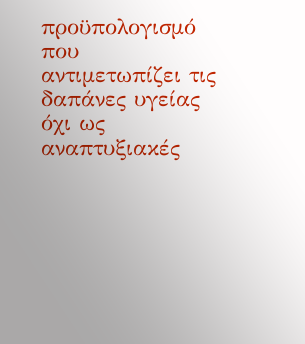προϋπολογισμό που αντιμετωπίζει τις δαπάνες υγείας όχι ως αναπτυξιακές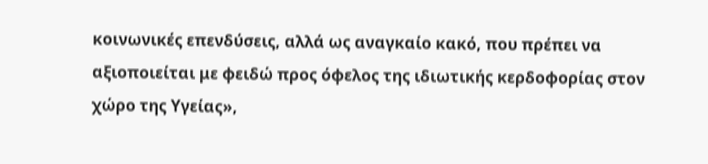κοινωνικές επενδύσεις, αλλά ως αναγκαίο κακό, που πρέπει να αξιοποιείται με φειδώ προς όφελος της ιδιωτικής κερδοφορίας στον χώρο της Υγείας»,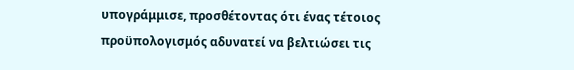υπογράμμισε, προσθέτοντας ότι ένας τέτοιος προϋπολογισμός αδυνατεί να βελτιώσει τις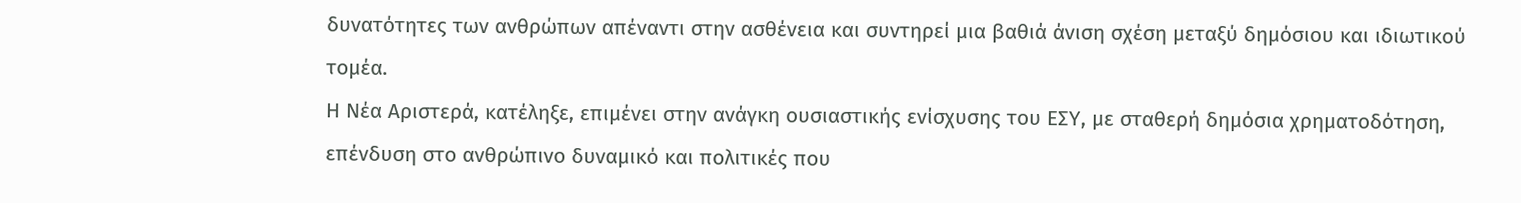δυνατότητες των ανθρώπων απέναντι στην ασθένεια και συντηρεί μια βαθιά άνιση σχέση μεταξύ δημόσιου και ιδιωτικού τομέα.
Η Νέα Αριστερά, κατέληξε, επιμένει στην ανάγκη ουσιαστικής ενίσχυσης του ΕΣΥ, με σταθερή δημόσια χρηματοδότηση, επένδυση στο ανθρώπινο δυναμικό και πολιτικές που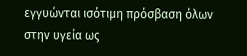εγγυώνται ισότιμη πρόσβαση όλων στην υγεία ως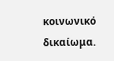κοινωνικό δικαίωμα.